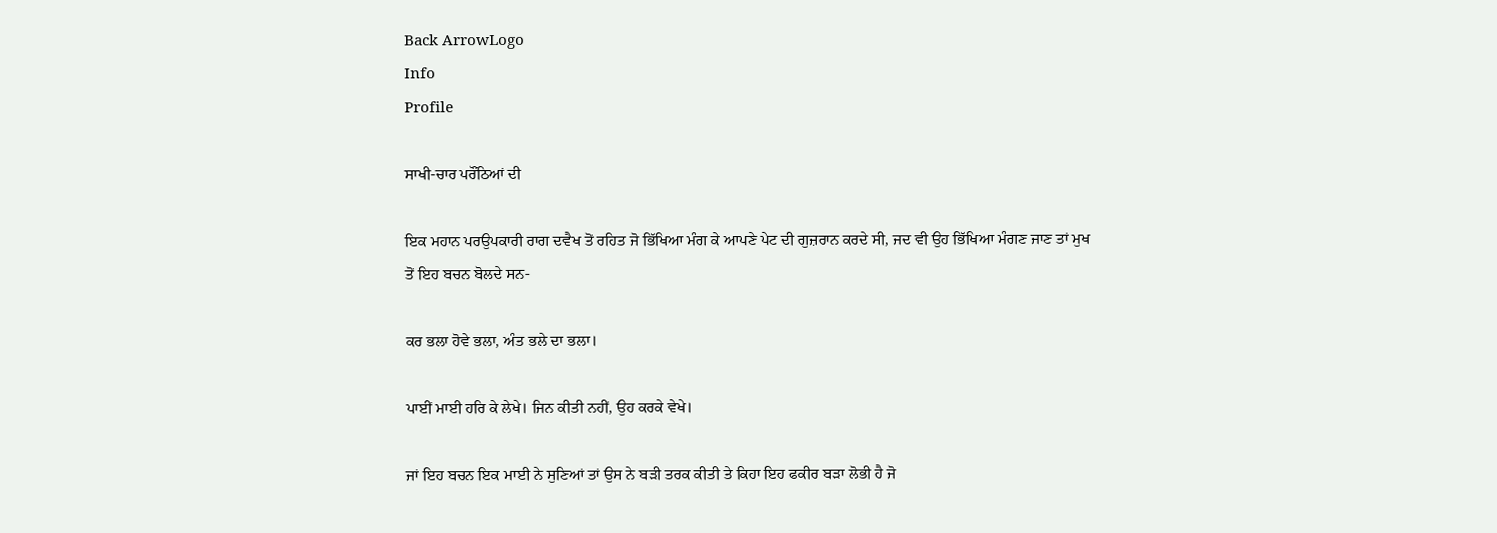Back ArrowLogo
Info
Profile

ਸਾਖੀ-ਚਾਰ ਪਰੌਂਠਿਆਂ ਦੀ

ਇਕ ਮਹਾਨ ਪਰਉਪਕਾਰੀ ਰਾਗ ਦਵੈਖ ਤੋਂ ਰਹਿਤ ਜੋ ਭਿੱਖਿਆ ਮੰਗ ਕੇ ਆਪਣੇ ਪੇਟ ਦੀ ਗੁਜ਼ਰਾਨ ਕਰਦੇ ਸੀ, ਜਦ ਵੀ ਉਹ ਭਿੱਖਿਆ ਮੰਗਣ ਜਾਣ ਤਾਂ ਮੁਖ ਤੋਂ ਇਹ ਬਚਨ ਬੋਲਦੇ ਸਨ-

ਕਰ ਭਲਾ ਹੋਵੇ ਭਲਾ, ਅੰਤ ਭਲੇ ਦਾ ਭਲਾ।

ਪਾਈਂ ਮਾਈ ਹਰਿ ਕੇ ਲੇਖੇ। ਜਿਨ ਕੀਤੀ ਨਹੀਂ, ਉਹ ਕਰਕੇ ਵੇਖੇ।

ਜਾਂ ਇਹ ਬਚਨ ਇਕ ਮਾਈ ਨੇ ਸੁਣਿਆਂ ਤਾਂ ਉਸ ਨੇ ਬੜੀ ਤਰਕ ਕੀਤੀ ਤੇ ਕਿਹਾ ਇਹ ਫਕੀਰ ਬੜਾ ਲੋਭੀ ਹੈ ਜੋ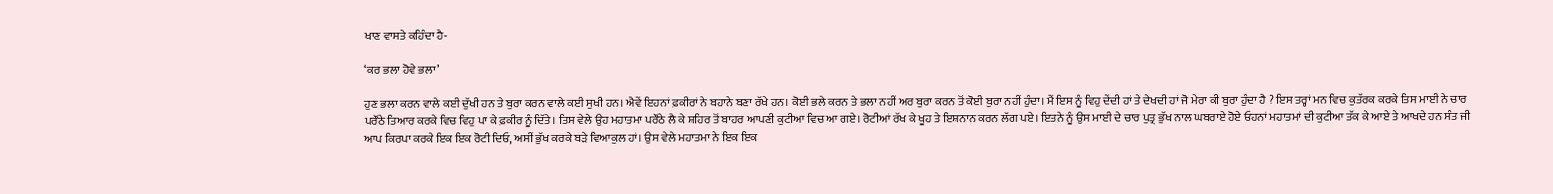ਖਾਣ ਵਾਸਤੇ ਕਹਿੰਦਾ ਹੈ-

‘ਕਰ ਭਲਾ ਹੋਵੇ ਭਲਾ’

ਹੁਣ ਭਲਾ ਕਰਨ ਵਾਲੇ ਕਈ ਦੁੱਖੀ ਹਨ ਤੇ ਬੁਰਾ ਕਰਨ ਵਾਲੇ ਕਈ ਸੁਖੀ ਹਨ। ਐਵੇਂ ਇਹਨਾਂ ਫ਼ਕੀਰਾਂ ਨੇ ਬਹਾਨੇ ਬਣਾ ਰੱਖੇ ਹਨ। ਕੋਈ ਭਲੇ ਕਰਨ ਤੇ ਭਲਾ ਨਹੀਂ ਅਰ ਬੁਰਾ ਕਰਨ ਤੋਂ ਕੋਈ ਬੁਰਾ ਨਹੀਂ ਹੁੰਦਾ। ਮੈਂ ਇਸ ਨੂੰ ਵਿਹੁ ਦੇਂਦੀ ਹਾਂ ਤੇ ਦੇਖਦੀ ਹਾਂ ਜੋ ਮੇਰਾ ਕੀ ਬੁਰਾ ਹੁੰਦਾ ਹੈ ? ਇਸ ਤਰ੍ਹਾਂ ਮਨ ਵਿਚ ਕੁਤੱਰਕ ਕਰਕੇ ਤਿਸ ਮਾਈ ਨੇ ਚਾਰ ਪਰੌਂਠੇ ਤਿਆਰ ਕਰਕੇ ਵਿਚ ਵਿਹੁ ਪਾ ਕੇ ਫ਼ਕੀਰ ਨੂੰ ਦਿੱਤੇ। ਤਿਸ ਵੇਲੇ ਉਹ ਮਹਾਤਮਾ ਪਰੌਂਠੇ ਲੈ ਕੇ ਸ਼ਹਿਰ ਤੋਂ ਬਾਹਰ ਆਪਣੀ ਕੁਟੀਆ ਵਿਚ ਆ ਗਏ। ਰੋਟੀਆਂ ਰੱਖ ਕੇ ਖੂਹ ਤੇ ਇਸ਼ਨਾਨ ਕਰਨ ਲੱਗ ਪਏ। ਇਤਨੇ ਨੂੰ ਉਸ ਮਾਈ ਦੇ ਚਾਰ ਪੁਤ੍ਰ ਭੁੱਖ ਨਾਲ ਘਬਰਾਏ ਹੋਏ ਓਹਨਾਂ ਮਹਾਤਮਾਂ ਦੀ ਕੁਟੀਆ ਤੱਕ ਕੇ ਆਏ ਤੇ ਆਖਦੇ ਹਨ ਸੰਤ ਜੀ ਆਪ ਕਿਰਪਾ ਕਰਕੇ ਇਕ ਇਕ ਰੋਟੀ ਦਿਓ, ਅਸੀਂ ਭੁੱਖ ਕਰਕੇ ਬੜੇ ਵਿਆਕੁਲ ਹਾਂ। ਉਸ ਵੇਲੇ ਮਹਾਤਮਾ ਨੇ ਇਕ ਇਕ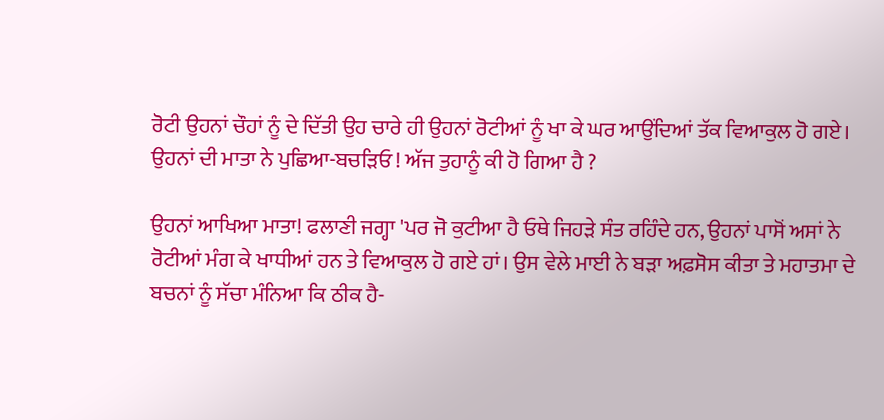ਰੋਟੀ ਉਹਨਾਂ ਚੌਹਾਂ ਨੂੰ ਦੇ ਦਿੱਤੀ ਉਹ ਚਾਰੇ ਹੀ ਉਹਨਾਂ ਰੋਟੀਆਂ ਨੂੰ ਖਾ ਕੇ ਘਰ ਆਉਂਦਿਆਂ ਤੱਕ ਵਿਆਕੁਲ ਹੋ ਗਏ। ਉਹਨਾਂ ਦੀ ਮਾਤਾ ਨੇ ਪੁਛਿਆ-ਬਚੜਿਓ ! ਅੱਜ ਤੁਹਾਨੂੰ ਕੀ ਹੋ ਗਿਆ ਹੈ ?

ਉਹਨਾਂ ਆਖਿਆ ਮਾਤਾ! ਫਲਾਣੀ ਜਗ੍ਹਾ 'ਪਰ ਜੋ ਕੁਟੀਆ ਹੈ ਓਥੇ ਜਿਹੜੇ ਸੰਤ ਰਹਿੰਦੇ ਹਨ, ਉਹਨਾਂ ਪਾਸੋਂ ਅਸਾਂ ਨੇ ਰੋਟੀਆਂ ਮੰਗ ਕੇ ਖਾਧੀਆਂ ਹਨ ਤੇ ਵਿਆਕੁਲ ਹੋ ਗਏ ਹਾਂ। ਉਸ ਵੇਲੇ ਮਾਈ ਨੇ ਬੜਾ ਅਫ਼ਸੋਸ ਕੀਤਾ ਤੇ ਮਹਾਤਮਾ ਦੇ ਬਚਨਾਂ ਨੂੰ ਸੱਚਾ ਮੰਨਿਆ ਕਿ ਠੀਕ ਹੈ-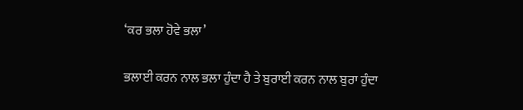‘ਕਰ ਭਲਾ ਹੋਵੇ ਭਲਾ’

ਭਲਾਈ ਕਰਨ ਨਾਲ ਭਲਾ ਹੁੰਦਾ ਹੈ ਤੇ ਬੁਰਾਈ ਕਰਨ ਨਾਲ ਬੁਰਾ ਹੁੰਦਾ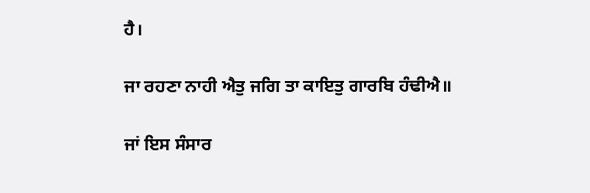ਹੈ।

ਜਾ ਰਹਣਾ ਨਾਹੀ ਐਤੁ ਜਗਿ ਤਾ ਕਾਇਤੁ ਗਾਰਬਿ ਹੰਢੀਐ॥

ਜਾਂ ਇਸ ਸੰਸਾਰ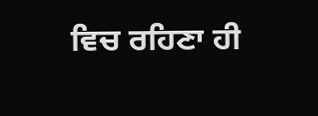ਵਿਚ ਰਹਿਣਾ ਹੀ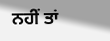ਨਹੀਂ ਤਾਂ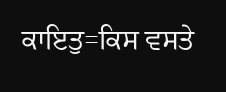ਕਾਇਤੁ=ਕਿਸ ਵਸਤੇ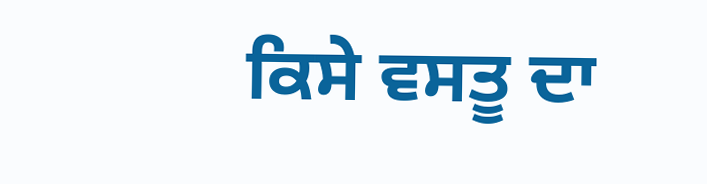ਕਿਸੇ ਵਸਤੂ ਦਾ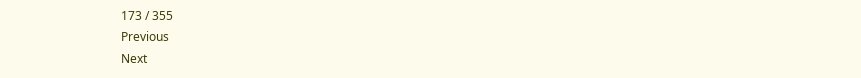173 / 355
Previous
Next